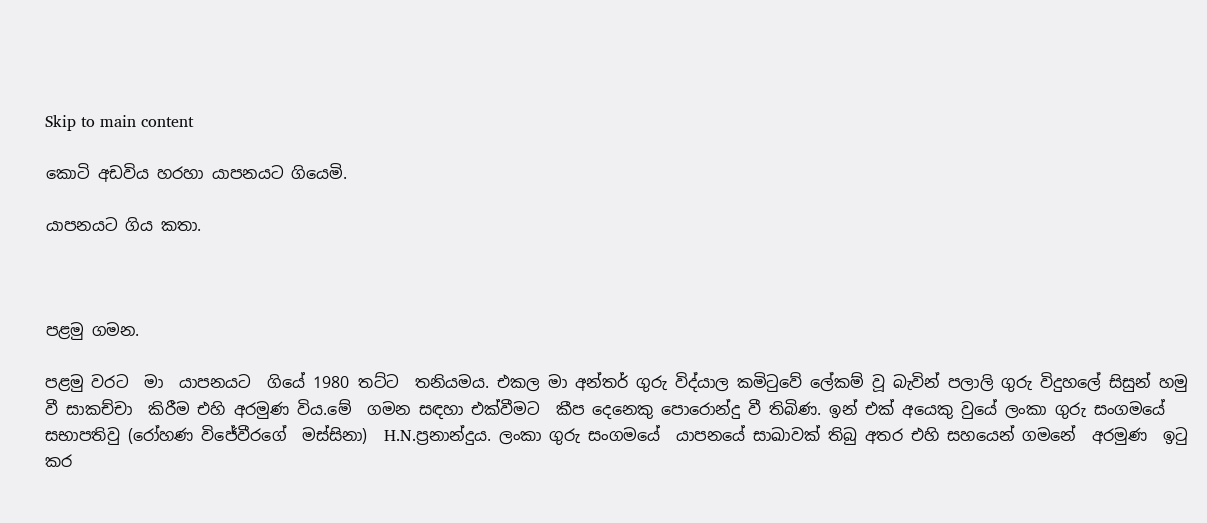Skip to main content

කොටි අඩවිය හරහා යාපනයට ගියෙමි.

යාපනයට ගිය කතා.



පළමු ගමන.

පළමු වරට  මා  යාපනයට  ගියේ 1980 තට්ට  තනියමය. එකල මා අන්තර් ගුරු විද්යාල කමිටුවේ ලේකම් වූ බැවින් පලාලි ගුරු විදුහලේ සිසුන් හමු වී සාකච්චා  කිරීම එහි අරමුණ විය.මේ  ගමන සඳහා එක්වීමට  කීප දෙනෙකු පොරොන්දු වී තිබිණ. ඉන් එක් අයෙකු වුයේ ලංකා ගුරු සංගමයේ  සභාපතිවු (රෝහණ විජේවීරගේ  මස්සිනා)  H.N.ප්‍රනාන්දුය. ලංකා ගුරු සංගමයේ  යාපනයේ සාඛාවක් තිබු අතර එහි සහයෙන් ගමනේ  අරමුණ  ඉටු  කර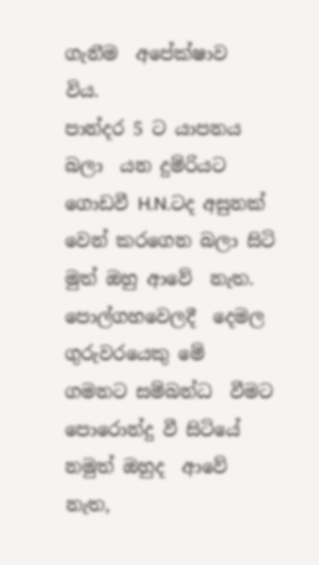ගැනීම  අපේක්ෂාව  විය.
පාන්දර 5 ට යාපනය බලා  යන දුම්රියට ගොඩවී H.N.ටද අසුනක් වෙන් කරගෙන බලා සිටි මුත් ඔහු ආවේ  නැත. පොල්ගහවෙලදී  දෙමල ගුරුවරයෙකු මේ  ගමනට සම්බන්ධ  වීමට පොරොන්දු වී සිටියේ  නමුත් ඔහුද  ආවේ  නැත,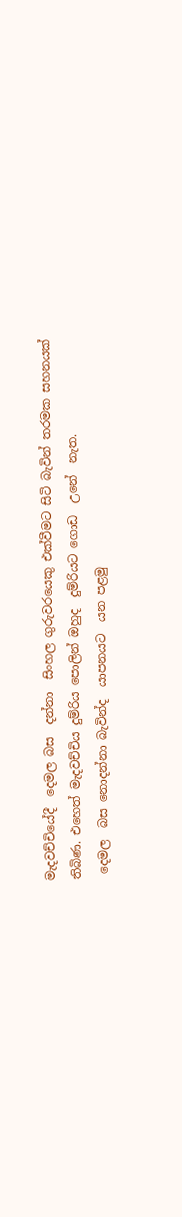මැදවච්චියේදී  දෙමල බස  දන්නා  සිංහල ගුරුවරයෙකු එක්වීමට සිටි බැවින් තරමක සහනයක් තිබිණ. එහෙත් මැදවච්චිය දුම්රිය පොලින් ඔහුද  දුම්රියට ගොඩ  උනේ  නැත.
 දෙමල  බස නොදන්නා බැවින්ද  යාපනයට  යන පළමු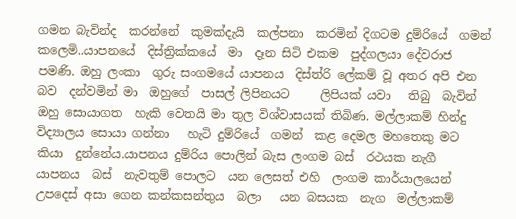ගමන බැවින්ද  කරන්නේ  කුමක්දැයි  කල්පනා  කරමින් දිගටම දුම්රියේ  ගමන් කලෙමි..යාපනයේ  දිස්ත්‍රික්කයේ  මා  දෑන සිටි එකම  පුද්ගලයා දේවරාජ  පමණි. ඔහු ලංකා  ගුරු සංගමයේ යාපනය  දිස්ත්රි ලේකම් වූ අතර අපි එන බව  දන්වමින් මා  ඔහුගේ  පාසල් ලිපිනයට     ලිපියක් යවා   තිබු  බැවින් ඔහු සොයාගත  හැකි වෙතයි මා තුල විශ්වාසයක් තිබිණ. මල්ලාකම් හින්දු විද්‍යාලය සොයා ගන්නා   හැටි දුම්රියේ  ගමන්  කළ දෙමල මහතෙකු මට  කියා  දුන්නේය.යාපනය දුම්රිය පොලින් බැස ලංගම බස්  රථයක නැගී  යාපනය  බස්  නැවතුම් පොලට  යන ලෙසත් එහි  ලංගම කාර්යාලයෙන් උපදෙස් අසා ගෙන කන්කසන්තුය  බලා   යන බසයක  නැග  මල්ලාකම්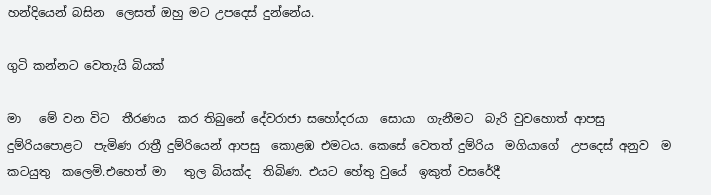හන්දියෙන් බසින  ලෙසත් ඔහු මට උපදෙස් දුන්නේය.

ගුටි කන්නට වෙතැයි බියක්

මා   මේ වන විට  තීරණය  කර තිබුනේ දේවරාජා සහෝදරයා  සොයා  ගැනීමට  බැරි වුවහොත් ආපසු දුම්රියපොළට  පැමිණ රාත්‍රී දුම්රියෙන් ආපසු  කොළඹ එමටය. කෙසේ වෙතත් දුම්රිය  මගියාගේ  උපදෙස් අනුව  ම  කටයුතු  කලෙමි.එහෙත් මා   තුල බියක්ද  තිබිණ. එයට හේතු වුයේ  ඉකුත් වසරේදී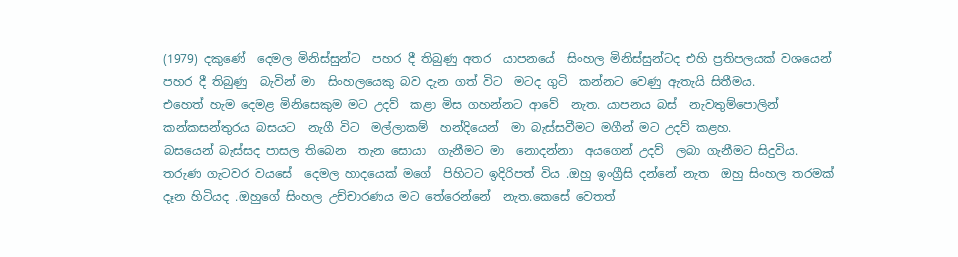(1979) දකුණේ  දෙමල මිනිස්සුන්ට  පහර දී තිබුණු අතර  යාපනයේ  සිංහල මිනිස්සුන්ටද එහි ප්‍රතිපලයක් වශයෙන් පහර දී තිබුණු  බැවින් මා  සිංහලයෙකු බව දැන ගත් විට  මටද ගුටි  කන්නට වෙණු ඇතැයි සිතීමය.
එහෙත් හැම දෙමළ මිනිසෙකුම මට උදව්  කළා මිස ගහන්නට ආවේ  නැත. යාපනය බස්  නැවතුම්පොලින් කන්කසන්තුරය බසයට  නැගී විට  මල්ලාකම්  හන්දියෙන්  මා බැස්සවීමට මගීන් මට උදව් කළහ.
බසයෙන් බැස්සද පාසල තිබෙන  තැන සොයා  ගැනීමට මා  නොදන්නා  අයගෙන් උදව්  ලබා ගැනීමට සිදුවිය. තරුණ ගැටවර වයසේ  දෙමල හාදයෙක් මගේ  පිහිටට ඉදිරිපත් විය .ඔහු ඉංග්‍රීසි දන්නේ නැත  ඔහු සිංහල තරමක් දෑන හිටියද .ඔහුගේ සිංහල උච්චාරණය මට තේරෙන්නේ  නැත.කෙසේ වෙතත්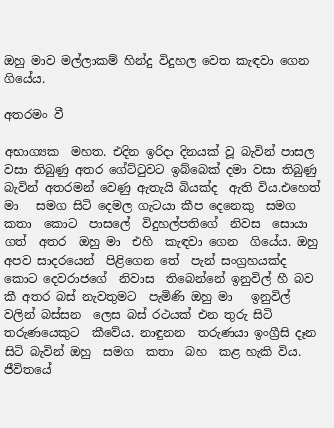ඔහු මාව මල්ලාකම් හින්දු විදුහල වෙත කැඳවා ගෙන ගියේය.

අතරමං වී

අභාග්‍යක  මහත. එදින ඉරිදා දිනයක් වූ බැවින් පාසල වසා තිබුණු අතර ගේට්ටුවට ඉබ්බෙක් දමා වසා තිබුණු  බැවින් අතරමන් වෙණු ඇතැයි බියක්ද  ඇති විය.එහෙත් මා   සමග සිටි දෙමල ගැටයා කීප දෙනෙකු  සමග  කතා  කොට  පාසලේ  විදුහල්පතිගේ  නිවස  සොයා  ගත්  අතර  ඔහු මා  එහි  කැඳවා ගෙන  ගියේය. ඔහු අපව සාදරයෙන්  පිළිගෙන තේ  පැන් සංග්‍රහයක්ද  කොට දෙවරාජගේ  නිවාස  තිබෙන්නේ ඉනුවිල් හී බව කී අතර බස් නැවතුමට  පැමිණි ඔහු මා   ඉනුවිල් වලින් බස්සන  ලෙස බස් රථයක් එන තුරු සිටි  තරුණයෙකුට  කීවේය. නාඳුනන  තරුණයා ඉංග්‍රීසි දෑන සිටි බැවින් ඔහු  සමග  කතා  බහ  කළ හැකි විය. ජීවිතයේ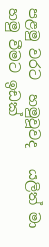පළමු වරට  හමුවූවද   යලිත් මා   හමු වීමට ඉඩක්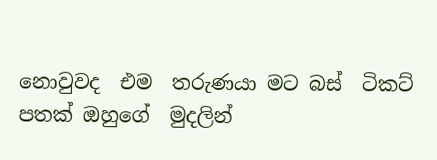නොවුවද  එම  තරුණයා මට බස්  ටිකට් පතක් ඔහුගේ  මුදලින්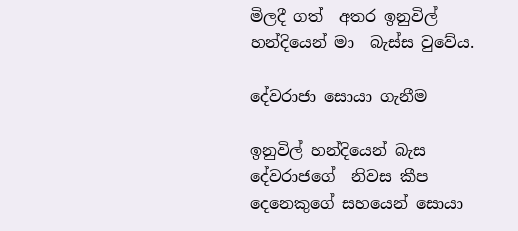මිලදී ගත්  අතර ඉනුවිල් හන්දියෙන් මා  බැස්ස වුවේය.

දේවරාජා සොයා ගැනීම

ඉනුවිල් හන්දියෙන් බැස දේවරාජගේ  නිවස කීප දෙනෙකුගේ සහයෙන් සොයා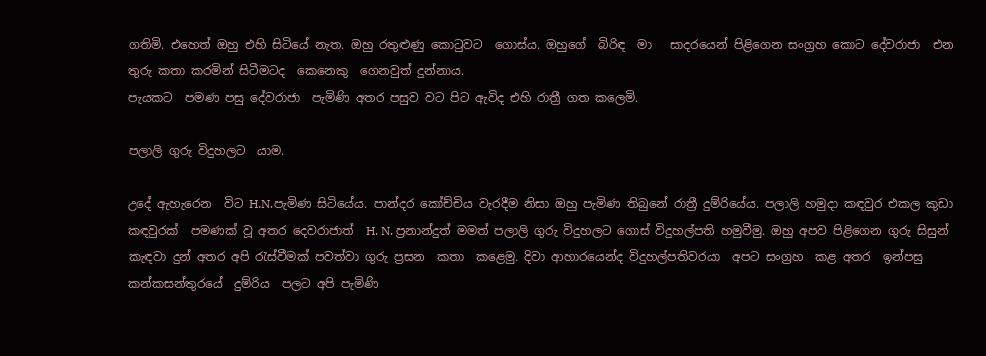ගතිමි. එහෙත් ඔහු එහි සිටියේ නැත. ඔහු රතුළුණු කොටුවට  ගොස්ය. ඔහුගේ  බිරිඳ  මා   සාදරයෙන් පිළිගෙන සංග්‍රහ කොට දේවරාජා  එන තුරු කතා කරමින් සිටීමටද  කෙනෙකු  ගෙනවුත් දුන්නාය.
පැයකට  පමණ පසු දේවරාජා  පැමිණි අතර පසුව වට පිට ඇවිද එහි රාත්‍රී ගත කලෙමි.

පලාලි ගුරු විදුහලට  යාම.

උදේ ඇහැරෙන  විට H.N.පැමිණ සිටියේය. පාන්දර කෝච්චිය වැරදීම නිසා ඔහු පැමිණ තිබුනේ රාත්‍රී දුම්රියේය. පලාලි හමුදා කඳවුර එකල කුඩා කඳවුරක්  පමණක් වූ අතර දෙවරාජාත්  H. N. ප්‍රනාන්දුත් මමත් පලාලි ගුරු විදුහලට ගොස් විදුහල්පති හමුවීමු. ඔහු අපව පිළිගෙන ගුරු සිසුන් කැඳවා දුන් අතර අපි රැස්වීමක් පවත්වා ගුරු ප්‍රසන  කතා  කළෙමු. දිවා ආහාරයෙන්ද විදුහල්පතිවරයා  අපට සංග්‍රහ  කළ අතර  ඉන්පසු කන්කසන්තුරයේ  දුම්රිය  පලට අපි පැමිණි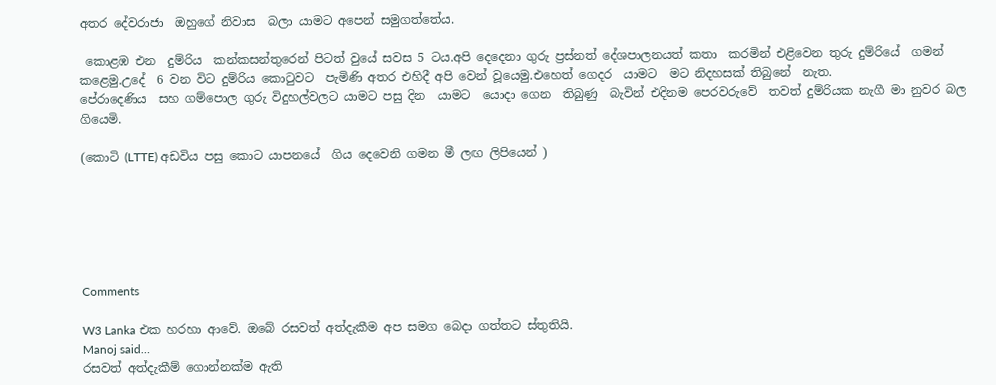අතර දේවරාජා  ඔහුගේ නිවාස  බලා යාමට අපෙන් සමුගත්තේය.

 කොළඹ එන  දුම්රිය  කන්කසන්තුරෙන් පිටත් වුයේ සවස 5 ටය.අපි දෙදෙනා ගුරු ප්‍රස්නත් දේශපාලනයත් කතා  කරමින් එළිවෙන තුරු දුම්රියේ  ගමන් කළෙමු.උදේ  6 වන විට දුම්රිය කොටුවට  පැමිණි අතර එහිදී අපි වෙන් වූයෙමු.එහෙත් ගෙදර  යාමට  මට නිදහසක් තිබුනේ  නැත.
පේරාදෙණිය  සහ ගම්පොල ගුරු විදුහල්වලට යාමට පසු දින  යාමට  යොදා ගෙන  තිබුණු  බැවින් එදිනම පෙරවරුවේ  තවත් දුම්රියක නැගී මා නුවර බල ගියෙමි.

(කොටි (LTTE) අඩවිය පසු කොට යාපනයේ  ගිය දෙවෙනි ගමන මී ලඟ ලිපියෙන් )






Comments

W3 Lanka එක හරහා ආවේ. ඔබේ රසවත් අත්දැකීම අප සමග බෙදා ගත්තට ස්තුතියි.
Manoj said…
රසවත් අත්දැකීම් ගොන්නක්ම ඇති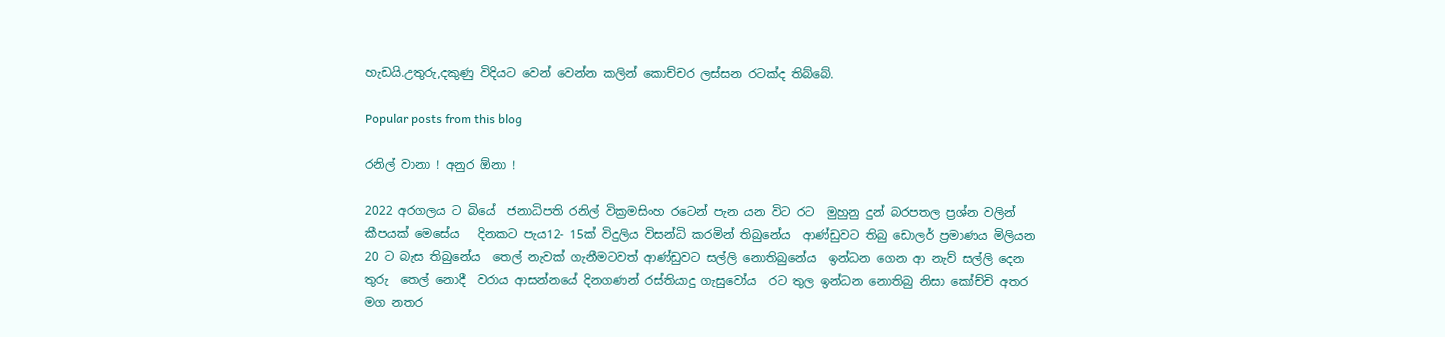හැඩයි.උතුරු,දකුණු විදියට වෙන් වෙන්න කලින් කොච්චර ලස්සන රටක්ද තිබ්බේ.

Popular posts from this blog

රනිල් වානා ! අනුර ඕනා !

2022 අරගලය ට බියේ  ජනාධිපති රනිල් වික්‍රමසිංහ රටෙන් පැන යන විට රට  මුහුනු දුන් බරපතල ප්‍රශ්න වලින් කීපයක් මෙසේය   දිනකට පැය12- 15ක් විදුලිය විසන්ධි කරමින් තිබුනේය  ආණ්ඩුවට තිබු ඩොලර් ප්‍රමාණය මිලියන 20 ට බැස තිබුනේය  තෙල් නැවක් ගැනීමටවත් ආණ්ඩුවට සල්ලි නොතිබුනේය  ඉන්ධන ගෙන ආ නැව් සල්ලි දෙන තුරු  තෙල් නොදී  වරාය ආසන්නයේ දිනගණන් රස්තියාදු ගැසුවෝය  රට තුල ඉන්ධන නොතිබු නිසා කෝච්චි අතර මග නතර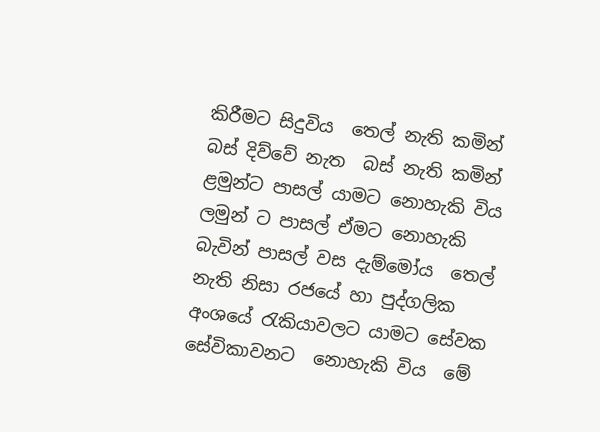කිරීමට සිදුවිය  තෙල් නැති කමින් බස් දිව්වේ නැත  බස් නැති කමින් ළමුන්ට පාසල් යාමට නොහැකි විය  ලමුන් ට පාසල් ඒමට නොහැකි බැවින් පාසල් වස දැම්මෝය  තෙල් නැති නිසා රජයේ හා පුද්ගලික අංශයේ රැකියාවලට යාමට සේවක සේවිකාවනට  නොහැකි විය  මේ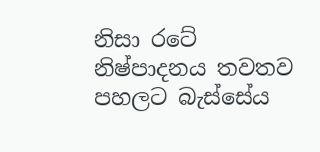නිසා රටේ නිෂ්පාදනය තවතව පහලට බැස්සේය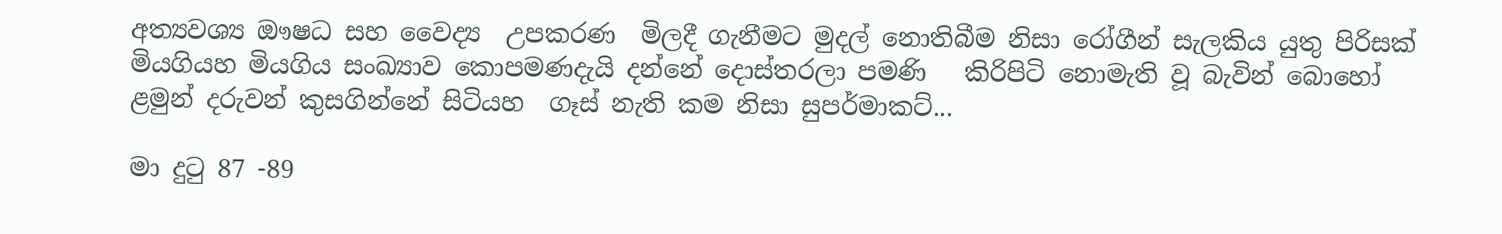අත්‍යවශ්‍ය ඖෂධ සහ වෛද්‍ය  උපකරණ  මිලදී ගැනීමට මුදල් නොතිබීම නිසා රෝගීන් සැලකිය යුතු පිරිසක් මියගියහ මියගිය සංඛ්‍යාව කොපමණදැයි දන්නේ දොස්තරලා පමණි   කිරිපිටි නොමැති වූ බැවින් බොහෝ ළමුන් දරුවන් කුසගින්නේ සිටියහ  ගෑස් නැති කම නිසා සුපර්මාකට්...

මා දුටු 87 -89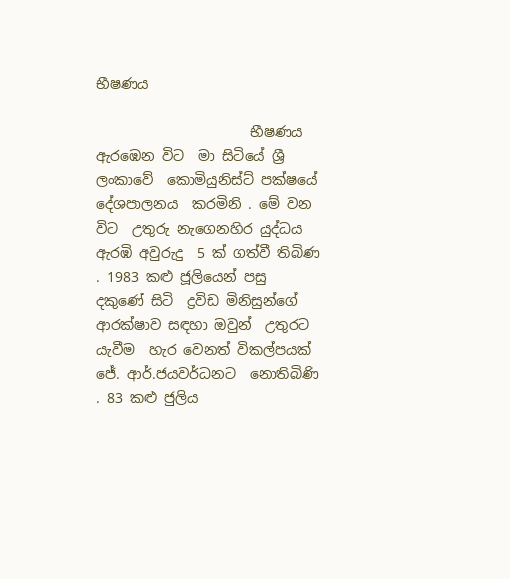භීෂණය

                      භීෂණය ඇරඹෙන විට  මා සිටියේ ශ්‍රී ලංකාවේ  කොමියුනිස්ට් පක්ෂයේ දේශපාලනය  කරමිනි . මේ වන විට  උතුරු නැගෙනහිර යුද්ධය ඇරඹි අවුරුදු  5 ක් ගත්වී තිබිණ . 1983 කළු ජූලියෙන් පසු  දකුණේ සිටි  ද්‍රවිඩ මිනිසුන්ගේ ආරක්ෂාව සඳහා ඔවුන්  උතුරට  යැවීම  හැර වෙනත් විකල්පයක් ජේ. ආර්.ජයවර්ධනට  නොතිබිණි . 83 කළු ජුලිය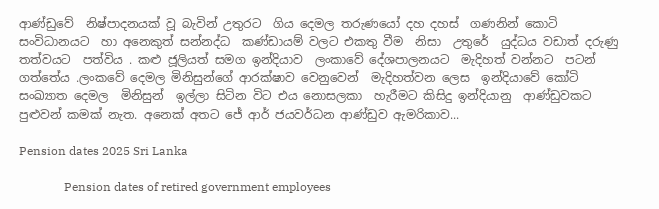ආණ්ඩුවේ  නිෂ්පාදනයක් වූ බැවින් උතුරට  ගිය දෙමල තරුණයෝ දහ දහස්  ගණනින් කොටි සංවිධානයට  හා අනෙකුත් සන්නද්ධ  කණ්ඩායම් වලට එකතු වීම  නිසා  උතුරේ  යුද්ධය වඩාත් දරුණු තත්වයට  පත්විය . කළු ජූලියත් සමග ඉන්දියාව  ලංකාවේ දේශපාලනයට  මැදිහත් වන්නට  පටන් ගත්තේය .ලංකවේ දෙමල මිනිසුන්ගේ ආරක්ෂාව වෙනුවෙන්  මැදිහත්වන ලෙස  ඉන්දියාවේ කෝටි සංඛ්‍යාත දෙමල  මිනිසුන්  ඉල්ලා සිටින විට එය නොසලකා  හැරීමට කිසිදු ඉන්දියානු  ආණ්ඩුවකට  පුළුවන් කමක් නැත. අනෙක් අතට ජේ ආර් ජයවර්ධන ආණ්ඩුව ඇමරිකාව...

Pension dates 2025 Sri Lanka

               Pension dates of retired government employees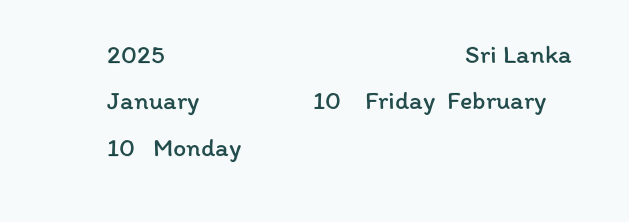2025                                                  Sri Lanka  January                   10    Friday  February                 10   Monday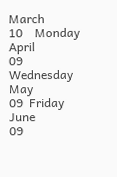March                    10    Monday  April                      09   Wednesday  May                       09  Friday  June                       09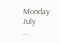Monday  July      ...